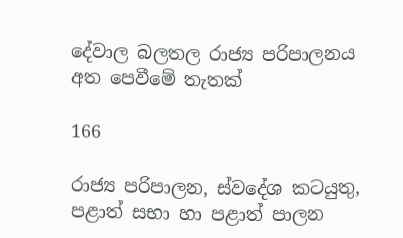දේවාල බලතල රාජ්‍ය පරිපාලනය අත පෙවීමේ තැතක්

166

රාජ්‍ය පරිපාලන, ස්වදේශ කටයුතු, පළාත් සභා හා පළාත් පාලන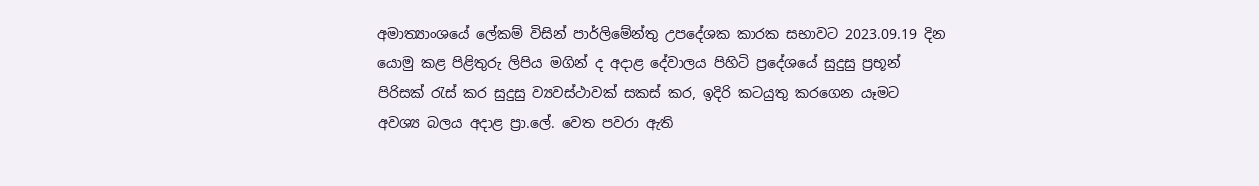අමාත්‍යාංශයේ ලේකම් විසින් පාර්ලිමේන්තු උපදේශක කාරක සභාවට 2023.09.19 දින යොමු කළ පිළිතුරු ලිපිය මගින් ද අදාළ දේවාලය පිහිටි ප්‍රදේශයේ සුදුසු ප්‍රභූන් පිරිසක් රැස් කර සුදුසු ව්‍යවස්ථාවක් සකස් කර, ඉදිරි කටයුතු කරගෙන යෑමට අවශ්‍ය බලය අදාළ ප්‍රා.ලේ. වෙත පවරා ඇති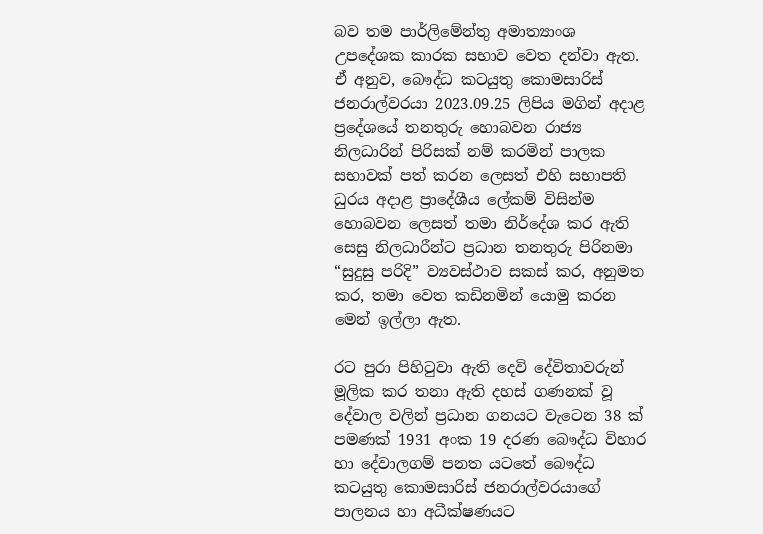බව තම පාර්ලිමේන්තු අමාත්‍යාංශ උපදේශක කාරක සභාව වෙත දන්වා ඇත. ඒ අනුව, බෞද්ධ කටයුතු කොමසාරිස් ජනරාල්වරයා 2023.09.25 ලිපිය මගින් අදාළ ප්‍රදේශයේ තනතුරු හොබවන රාජ්‍ය නිලධාරින් පිරිසක් නම් කරමින් පාලක සභාවක් පත් කරන ලෙසත් එහි සභාපති ධුරය අදාළ ප්‍රාදේශීය ලේකම් විසින්ම හොබවන ලෙසත් තමා නිර්දේශ කර ඇති සෙසු නිලධාරීන්ට ප්‍රධාන තනතුරු පිරිනමා “සුදුසු පරිදි” ව්‍යවස්ථාව සකස් කර, අනුමත කර, තමා වෙත කඩිනමින් යොමු කරන මෙන් ඉල්ලා ඇත.

රට පුරා පිහිටුවා ඇති දෙවි දේවිතාවරුන් මූලික කර තනා ඇති දහස් ගණනක් වූ දේවාල වලින් ප්‍රධාන ගනයට වැටෙන 38 ක් පමණක් 1931 අංක 19 දරණ බෞද්ධ විහාර හා දේවාලගම් පනත යටතේ බෞද්ධ කටයුතු කොමසාරිස් ජනරාල්වරයාගේ පාලනය හා අධීක්ෂණයට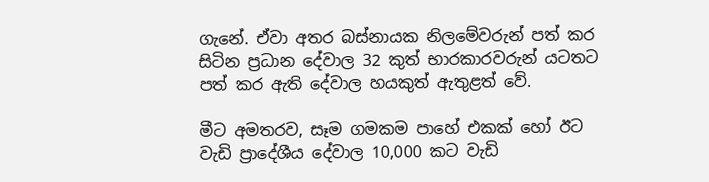ගැනේ. ඒවා අතර බස්නායක නිලමේවරුන් පත් කර සිටින ප්‍රධාන දේවාල 32 කුත් භාරකාරවරුන් යටතට පත් කර ඇති දේවාල හයකුත් ඇතුළත් වේ.

මීට අමතරව, සෑම ගමකම පාහේ එකක් හෝ ඊට වැඩි ප්‍රාදේශීය දේවාල 10,000 කට වැඩි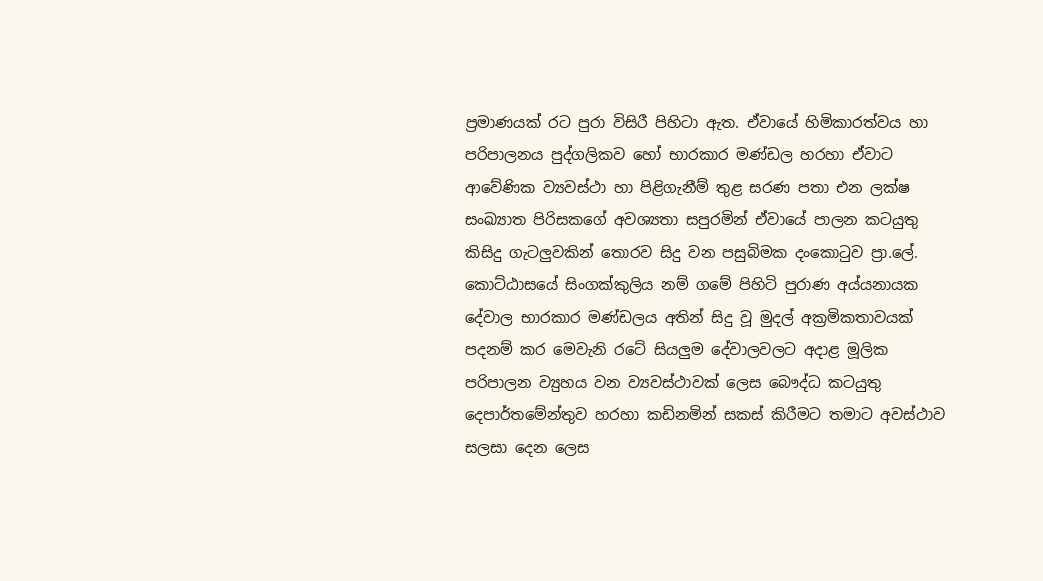ප්‍රමාණයක් රට පුරා විසිරී පිහිටා ඇත. ඒවායේ හිමිකාරත්වය හා පරිපාලනය පුද්ගලිකව හෝ භාරකාර මණ්ඩල හරහා ඒවාට ආවේණික ව්‍යවස්ථා හා පිළිගැනීම් තුළ සරණ පතා එන ලක්ෂ සංඛ්‍යාත පිරිසකගේ අවශ්‍යතා සපුරමින් ඒවායේ පාලන කටයුතු කිසිදු ගැටලුවකින් තොරව සිදු වන පසුබිමක දංකොටුව ප්‍රා.ලේ. කොට්ඨාසයේ සිංගක්කුලිය නම් ගමේ පිහිටි පුරාණ අය්යනායක දේවාල භාරකාර මණ්ඩලය අතින් සිදු වූ මුදල් අක්‍රමිකතාවයක් පදනම් කර මෙවැනි රටේ සියලුම දේවාලවලට අදාළ මූලික පරිපාලන ව්‍යුහය වන ව්‍යවස්ථාවක් ලෙස බෞද්ධ කටයුතු දෙපාර්තමේන්තුව හරහා කඩිනමින් සකස් කිරීමට තමාට අවස්ථාව සලසා දෙන ලෙස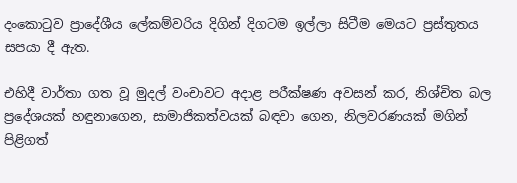දංකොටුව ප්‍රාදේශීය ලේකම්වරිය දිගින් දිගටම ඉල්ලා සිටීම මෙයට ප්‍රස්තුතය සපයා දී ඇත.

එහිදී වාර්තා ගත වූ මුදල් වංචාවට අදාළ පරීක්ෂණ අවසන් කර, නිශ්චිත බල ප්‍රදේශයක් හඳුනාගෙන, සාමාජිකත්වයක් බඳවා ගෙන, නිලවරණයක් මගින් පිළිගත්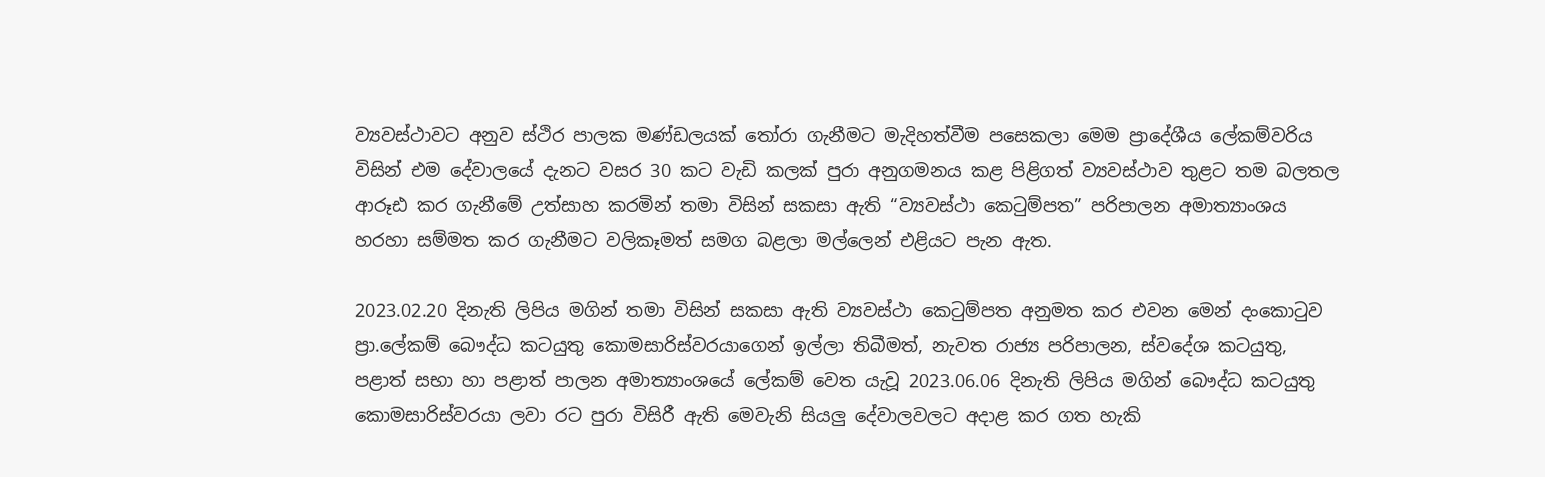ව්‍යවස්ථාවට අනුව ස්ථිර පාලක මණ්ඩලයක් තෝරා ගැනීමට මැදිහත්වීම පසෙකලා මෙම ප්‍රාදේශීය ලේකම්වරිය විසින් එම දේවාලයේ දැනට වසර 30 කට වැඩි කලක් පුරා අනුගමනය කළ පිළිගත් ව්‍යවස්ථාව තුළට තම බලතල ආරූඪ කර ගැනීමේ උත්සාහ කරමින් තමා විසින් සකසා ඇති “ව්‍යවස්ථා කෙටුම්පත” පරිපාලන අමාත්‍යාංශය හරහා සම්මත කර ගැනීමට වලිකෑමත් සමග බළලා මල්ලෙන් එළියට පැන ඇත.

2023.02.20 දිනැති ලිපිය මගින් තමා විසින් සකසා ඇති ව්‍යවස්ථා කෙටුම්පත අනුමත කර එවන මෙන් දංකොටුව ප්‍රා.ලේකම් බෞද්ධ කටයුතු කොමසාරිස්වරයාගෙන් ඉල්ලා තිබීමත්, නැවත රාජ්‍ය පරිපාලන, ස්වදේශ කටයුතු, පළාත් සභා හා පළාත් පාලන අමාත්‍යාංශයේ ලේකම් වෙත යැවූ 2023.06.06 දිනැති ලිපිය මගින් බෞද්ධ කටයුතු කොමසාරිස්වරයා ලවා රට පුරා විසිරී ඇති මෙවැනි සියලු දේවාලවලට අදාළ කර ගත හැකි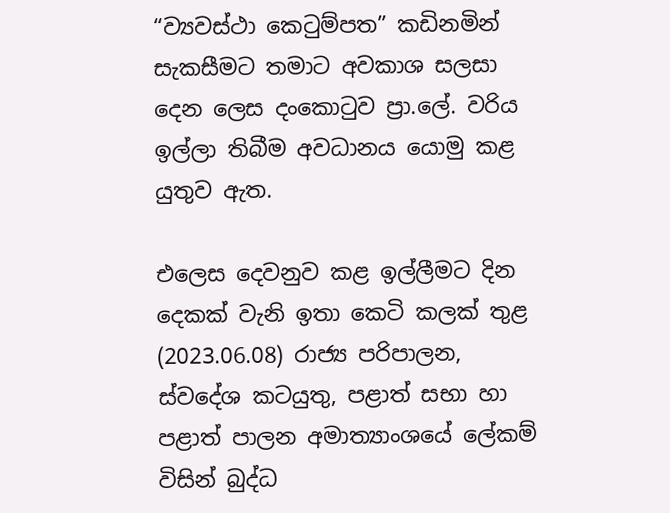“ව්‍යවස්ථා කෙටුම්පත” කඩිනමින් සැකසීමට තමාට අවකාශ සලසා දෙන ලෙස දංකොටුව ප්‍රා.ලේ. වරිය ඉල්ලා තිබීම අවධානය යොමු කළ යුතුව ඇත.

එලෙස දෙවනුව කළ ඉල්ලීමට දින දෙකක් වැනි ඉතා කෙටි කලක් තුළ (2023.06.08) රාජ්‍ය පරිපාලන, ස්වදේශ කටයුතු, පළාත් සභා හා පළාත් පාලන අමාත්‍යාංශයේ ලේකම් විසින් බුද්ධ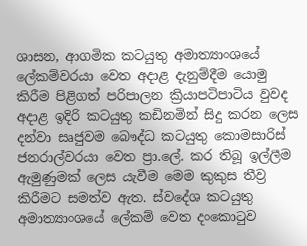ශාසන, ආගමික කටයුතු අමාත්‍යාංශයේ ලේකම්වරයා වෙත අදාළ දැනුම්දීම යොමු කිරීම පිළිගත් පරිපාලන ක්‍රියාපටිපාටිය වුවද අදාළ ඉදිරි කටයුතු කඩිනමින් සිදු කරන ලෙස දන්වා සෘජුවම බෞද්ධ කටයුතු කොමසාරිස් ජනරාල්වරයා වෙත ප්‍රා.ලේ. කර තිබූ ඉල්ලීම ඇමුණුමක් ලෙස යැවීම මෙම කුකුස තීව්‍ර කිරීමට සමත්ව ඇත. ස්වදේශ කටයුතු අමාත්‍යාංශයේ ලේකම් වෙත දංකොටුව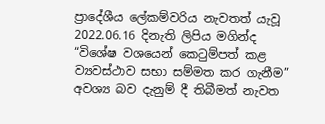ප්‍රාදේශීය ලේකම්වරිය නැවතත් යැවූ 2022.06.16 දිනැති ලිපිය මගින්ද “විශේෂ වශයෙන් කෙටුම්පත් කළ ව්‍යවස්ථාව සභා සම්මත කර ගැනීම” අවශ්‍ය බව දැනුම් දී තිබීමත් නැවත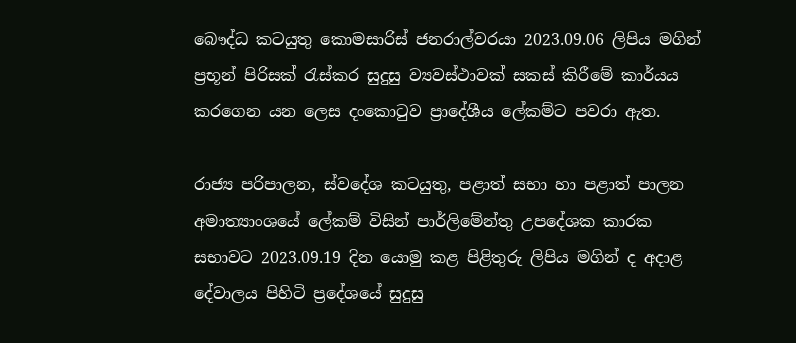බෞද්ධ කටයුතු කොමසාරිස් ජනරාල්වරයා 2023.09.06 ලිපිය මගින් ප්‍රභූන් පිරිසක් රැස්කර සුදුසු ව්‍යවස්ථාවක් සකස් කිරීමේ කාර්යය කරගෙන යන ලෙස දංකොටුව ප්‍රාදේශීය ලේකම්ට පවරා ඇත.

රාජ්‍ය පරිපාලන, ස්වදේශ කටයුතු, පළාත් සභා හා පළාත් පාලන අමාත්‍යාංශයේ ලේකම් විසින් පාර්ලිමේන්තු උපදේශක කාරක සභාවට 2023.09.19 දින යොමු කළ පිළිතුරු ලිපිය මගින් ද අදාළ දේවාලය පිහිටි ප්‍රදේශයේ සුදුසු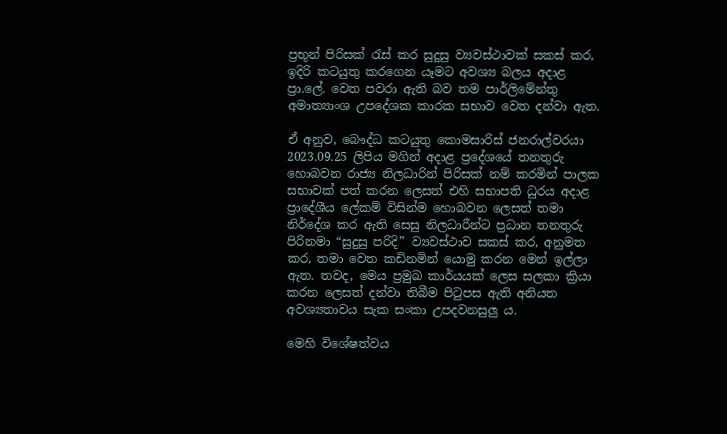ප්‍රභූන් පිරිසක් රැස් කර සුදුසු ව්‍යවස්ථාවක් සකස් කර, ඉදිරි කටයුතු කරගෙන යෑමට අවශ්‍ය බලය අදාළ ප්‍රා.ලේ. වෙත පවරා ඇති බව තම පාර්ලිමේන්තු අමාත්‍යාංශ උපදේශක කාරක සභාව වෙත දන්වා ඇත.

ඒ අනුව, බෞද්ධ කටයුතු කොමසාරිස් ජනරාල්වරයා 2023.09.25 ලිපිය මගින් අදාළ ප්‍රදේශයේ තනතුරු හොබවන රාජ්‍ය නිලධාරින් පිරිසක් නම් කරමින් පාලක සභාවක් පත් කරන ලෙසත් එහි සභාපති ධුරය අදාළ ප්‍රාදේශීය ලේකම් විසින්ම හොබවන ලෙසත් තමා නිර්දේශ කර ඇති සෙසු නිලධාරීන්ට ප්‍රධාන තනතුරු පිරිනමා “සුදුසු පරිදි” ව්‍යවස්ථාව සකස් කර, අනුමත කර, තමා වෙත කඩිනමින් යොමු කරන මෙන් ඉල්ලා ඇත. තවද, මෙය ප්‍රමුඛ කාර්යයක් ලෙස සලකා ක්‍රියා කරන ලෙසත් දන්වා තිබීම පිටුපස ඇති අනියත අවශ්‍යතාවය සැක සංකා උපදවනසුලු ය.

මෙහි විශේෂත්වය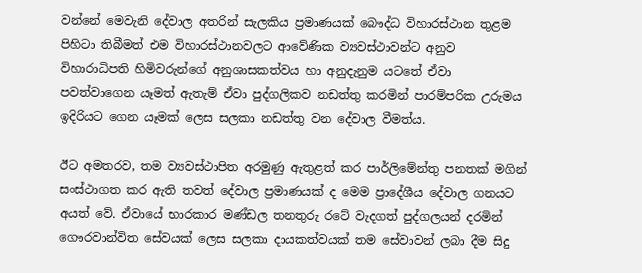වන්නේ මෙවැනි දේවාල අතරින් සැලකිය ප්‍රමාණයක් බෞද්ධ විහාරස්ථාන තුළම පිහිටා තිබීමත් එම විහාරස්ථානවලට ආවේණික ව්‍යවස්ථාවන්ට අනුව විහාරාධිපති හිමිවරුන්ගේ අනුශාසකත්වය හා අනුදැනුම යටතේ ඒවා පවත්වාගෙන යෑමත් ඇතැම් ඒවා පුද්ගලිකව නඩත්තු කරමින් පාරම්පරික උරුමය ඉදිරියට ගෙන යෑමක් ලෙස සලකා නඩත්තු වන දේවාල වීමත්ය.

ඊට අමතරව, තම ව්‍යවස්ථාපිත අරමුණු ඇතුළත් කර පාර්ලිමේන්තු පනතක් මගින් සංස්ථාගත කර ඇති තවත් දේවාල ප්‍රමාණයක් ද මෙම ප්‍රාදේශීය දේවාල ගනයට අයත් වේ. ඒවායේ භාරකාර මණ්ඩල තනතුරු රටේ වැදගත් පුද්ගලයන් දරමින් ගෞරවාන්විත සේවයක් ලෙස සලකා දායකත්වයක් තම සේවාවන් ලබා දීම සිදු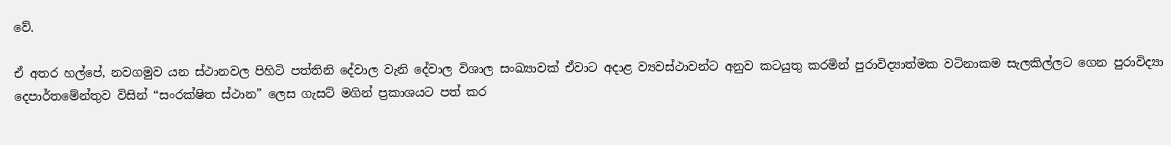වේ.

ඒ අතර හල්පේ, නවගමුව යන ස්ථානවල පිහිටි පත්තිනි දේවාල වැනි දේවාල විශාල සංඛ්‍යාවක් ඒවාට අදාළ ව්‍යවස්ථාවන්ට අනුව කටයුතු කරමින් පුරාවිද්‍යාත්මක වටිනාකම සැලකිල්ලට ගෙන පුරාවිද්‍යා දෙපාර්තමේන්තුව විසින් “සංරක්ෂිත ස්ථාන” ලෙස ගැසට් මගින් ප්‍රකාශයට පත් කර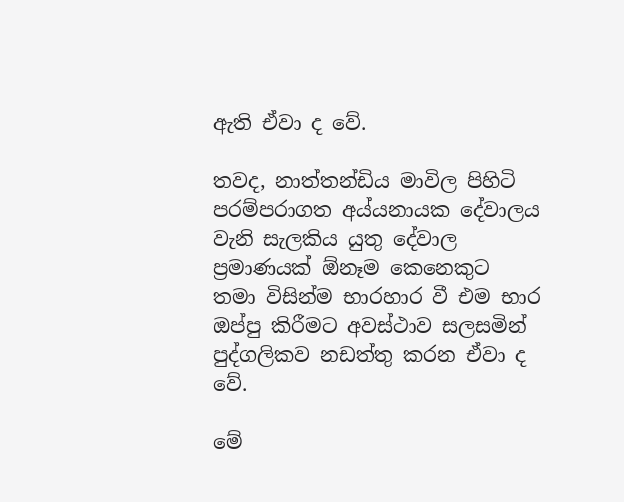ඇති ඒවා ද වේ.

තවද, නාත්තන්ඩිය මාවිල පිහිටි පරම්පරාගත අය්යනායක දේවාලය වැනි සැලකිය යුතු දේවාල ප්‍රමාණයක් ඕනෑම කෙනෙකුට තමා විසින්ම භාරහාර වී එම භාර ඔප්පු කිරීමට අවස්ථාව සලසමින් පුද්ගලිකව නඩත්තු කරන ඒවා ද වේ.

මේ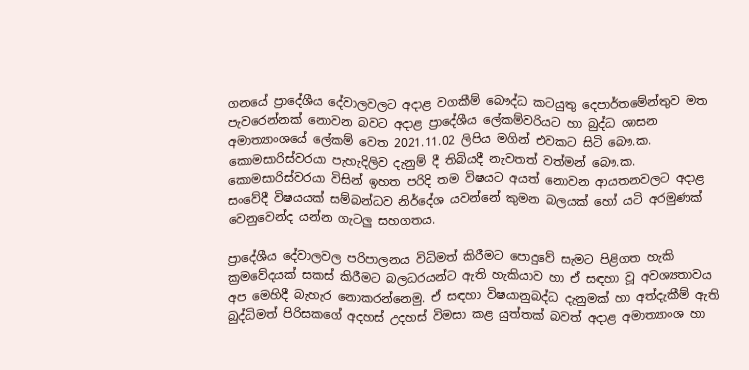ගනයේ ප්‍රාදේශීය දේවාලවලට අදාළ වගකීම් බෞද්ධ කටයුතු දෙපාර්තමේන්තුව මත පැවරෙන්නක් නොවන බවට අදාළ ප්‍රාදේශීය ලේකම්වරියට හා බුද්ධ ශාසන අමාත්‍යාංශයේ ලේකම් වෙත 2021.11.02 ලිපිය මගින් එවකට සිටි බෞ.ක. කොමසාරිස්වරයා පැහැදිලිව දැනුම් දී තිබියදී නැවතත් වත්මන් බෞ.ක. කොමසාරිස්වරයා විසින් ඉහත පරිදි තම විෂයට අයත් නොවන ආයතනවලට අදාළ සංවේදී විෂයයක් සම්බන්ධව නිර්දේශ යවන්නේ කුමන බලයක් හෝ යටි අරමුණක් වෙනුවෙන්ද යන්න ගැටලු සහගතය.

ප්‍රාදේශීය දේවාලවල පරිපාලනය විධිමත් කිරීමට පොදුවේ සැමට පිළිගත හැකි ක්‍රමවේදයක් සකස් කිරීමට බලධරයන්ට ඇති හැකියාව හා ඒ සඳහා වූ අවශ්‍යතාවය අප මෙහිදී බැහැර නොකරන්නෙමු. ඒ සඳහා විෂයානුබද්ධ දැනුමක් හා අත්දැකීම් ඇති බුද්ධිමත් පිරිසකගේ අදහස් උදහස් විමසා කළ යුත්තක් බවත් අදාළ අමාත්‍යාංශ හා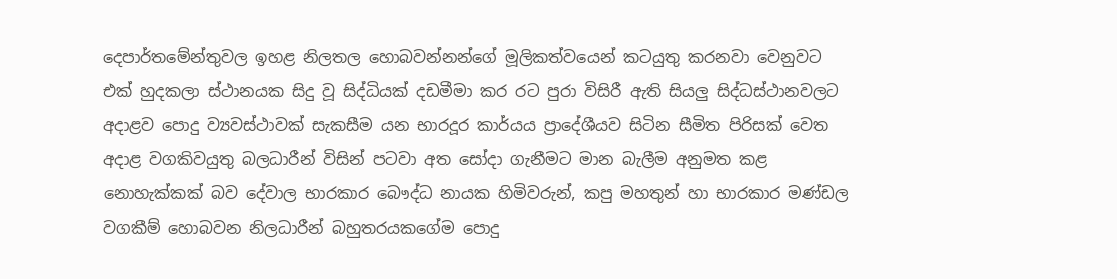දෙපාර්තමේන්තුවල ඉහළ නිලතල හොබවන්නන්ගේ මූලිකත්වයෙන් කටයුතු කරනවා වෙනුවට එක් හුදකලා ස්ථානයක සිදු වූ සිද්ධියක් දඩමීමා කර රට පුරා විසිරී ඇති සියලු සිද්ධස්ථානවලට අදාළව පොදු ව්‍යවස්ථාවක් සැකසීම යන භාරදූර කාර්යය ප්‍රාදේශීයව සිටින සීමිත පිරිසක් වෙත අදාළ වගකිවයුතු බලධාරීන් විසින් පටවා අත සෝදා ගැනීමට මාන බැලීම අනුමත කළ නොහැක්කක් බව දේවාල භාරකාර බෞද්ධ නායක හිමිවරුන්, කපු මහතුන් හා භාරකාර මණ්ඩල වගකීම් හොබවන නිලධාරීන් බහුතරයකගේම පොදු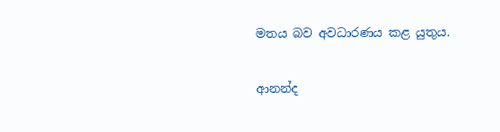මතය බව අවධාරණය කළ යුතුය.

ආනන්ද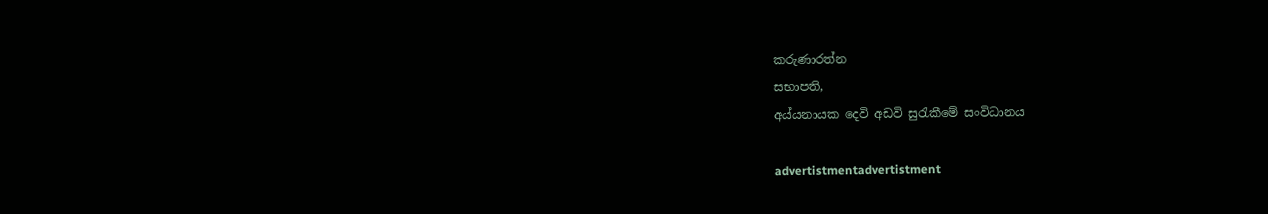කරුණාරත්න
සභාපති,
අය්යනායක දෙවි අඩවි සුරැකීමේ සංවිධානය

advertistmentadvertistment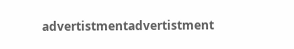advertistmentadvertistment